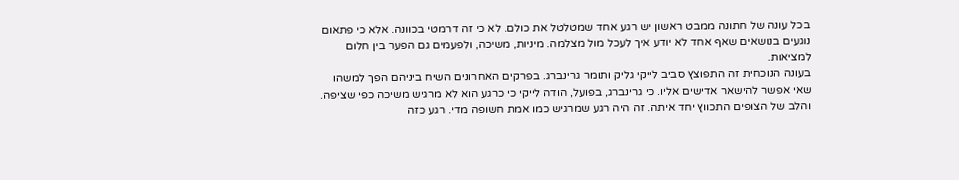בכל עונה של חתונה ממבט ראשון יש רגע אחד שמטלטל את כולם. לא כי זה דרמטי בכוונה. אלא כי פתאום נוגעים בנושאים שאף אחד לא יודע איך לעכל מול מצלמה. מיניות, משיכה, ולפעמים גם הפער בין חלום למציאות.
בעונה הנוכחית זה התפוצץ סביב לייקי גליק ותומר גרינברג. בפרקים האחרונים השיח ביניהם הפך למשהו שאי אפשר להישאר אדישים אליו. כי גרינברג, בפועל, הודה לייקי כי כרגע הוא לא מרגיש משיכה כפי שציפה. והלב של הצופים התכווץ יחד איתה. זה היה רגע שמרגיש כמו אמת חשופה מדי. רגע כזה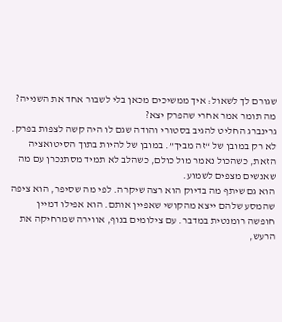שגורם לך לשאול: איך ממשיכים מכאן בלי לשבור אחד את השנייה?
מה תומר אמר אחרי שהפרק יצא?
גרינברג החליט להגיב בסטורי והודה שגם לו היה קשה לצפות בפרק. לא רק במובן של “זה מביך”. במובן של להיות בתוך הסיטואציה הזאת, כשהכול נאמר מול כולם, כשהלב לא תמיד מסתנכרן עם מה שאנשים מצפים לשמוע.
הוא גם שיתף מה בדיוק הוא רצה שיקרה. לפי מה שסיפר, הוא ציפה שהמסע שלהם ייצא מהקושי שאפיין אותם. הוא אפילו דמיין חופשה רומנטית במדבר. עם צילומים בנוף, אווירה שמרחיקה את הרעש,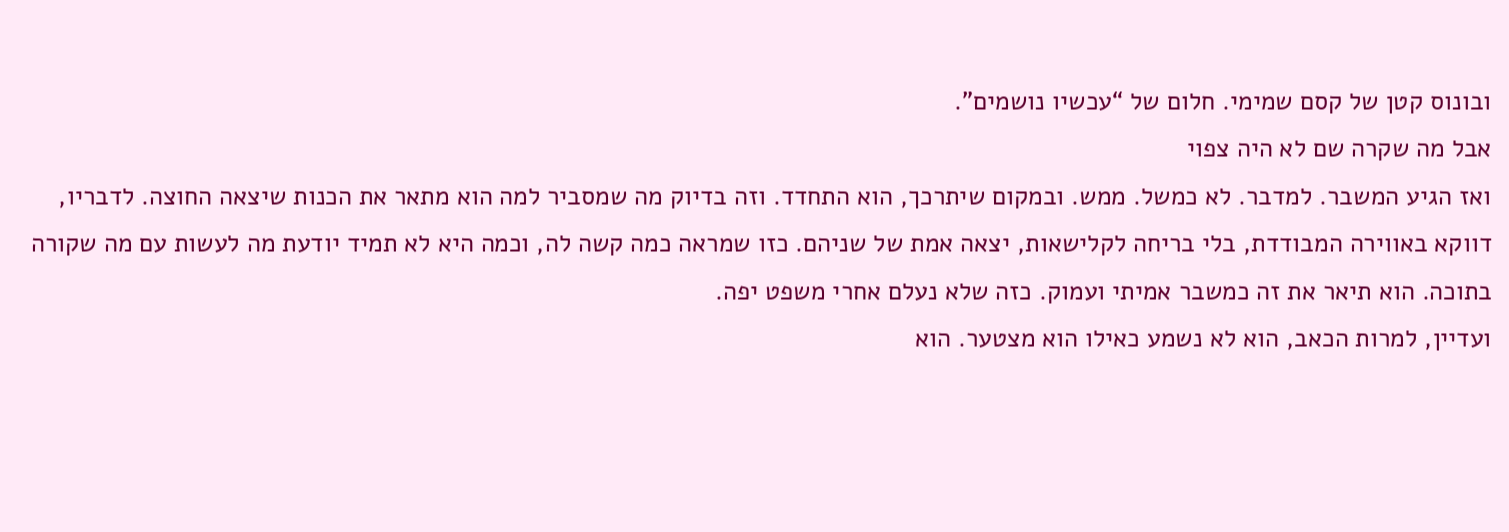ובונוס קטן של קסם שמימי. חלום של “עכשיו נושמים”.
אבל מה שקרה שם לא היה צפוי
ואז הגיע המשבר. למדבר. לא כמשל. ממש. ובמקום שיתרכך, הוא התחדד. וזה בדיוק מה שמסביר למה הוא מתאר את הכנות שיצאה החוצה. לדבריו, דווקא באווירה המבודדת, בלי בריחה לקלישאות, יצאה אמת של שניהם. כזו שמראה כמה קשה לה, וכמה היא לא תמיד יודעת מה לעשות עם מה שקורה בתוכה. הוא תיאר את זה כמשבר אמיתי ועמוק. כזה שלא נעלם אחרי משפט יפה.
ועדיין, למרות הכאב, הוא לא נשמע כאילו הוא מצטער. הוא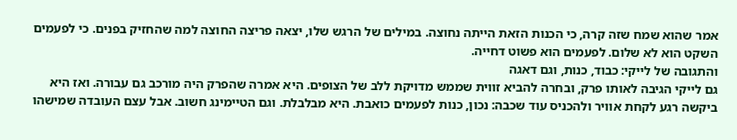אמר שהוא שמח שזה קרה, כי הכנות הזאת הייתה נחוצה. במילים של הרגש שלו, יצאה פריצה החוצה למה שהחזיק בפנים. כי לפעמים השקט הוא לא שלום. לפעמים הוא פשוט דחייה.
והתגובה של לייקי: כבוד, כנות, וגם דאגה
גם לייקי הגיבה לאותו פרק, ובחרה להביא זווית שממש מדויקת ללב של הצופים. היא אמרה שהפרק היה מורכב גם עבורה. ואז היא ביקשה רגע לקחת אוויר ולהכניס עוד שכבה: נכון, כנות לפעמים כואבת. היא מבלבלת. וגם הטיימינג חשוב. אבל עצם העובדה שמישהו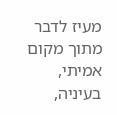מעיז לדבר מתוך מקום אמיתי, בעיניה,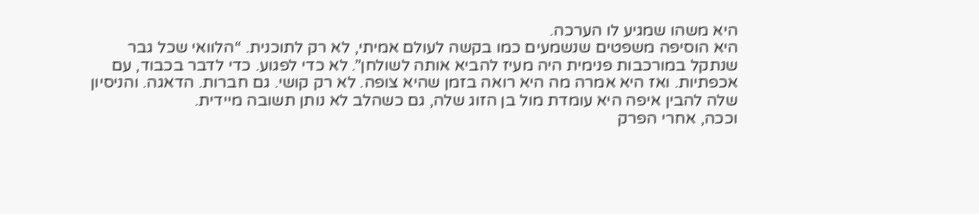היא משהו שמגיע לו הערכה.
היא הוסיפה משפטים שנשמעים כמו בקשה לעולם אמיתי, לא רק לתוכנית. “הלוואי שכל גבר שנתקל במורכבות פנימית היה מעיז להביא אותה לשולחן”. לא כדי לפגוע. כדי לדבר בכבוד, עם אכפתיות. ואז היא אמרה מה היא רואה בזמן שהיא צופה. לא רק קושי. גם חברות. הדאגה. והניסיון שלה להבין איפה היא עומדת מול בן הזוג שלה, גם כשהלב לא נותן תשובה מיידית.
וככה, אחרי הפרק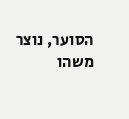הסוער, נוצר משהו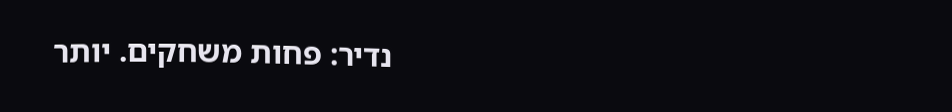נדיר: פחות משחקים. יותר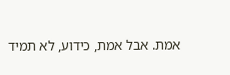אמת. אבל אמת, כידוע, לא תמיד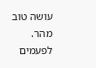עושה טוב מהר. לפעמים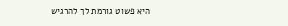היא פשוט גורמת לך להרגיש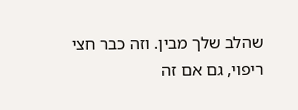שהלב שלך מבין. וזה כבר חצי ריפוי, גם אם זה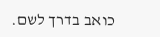כואב בדרך לשם.